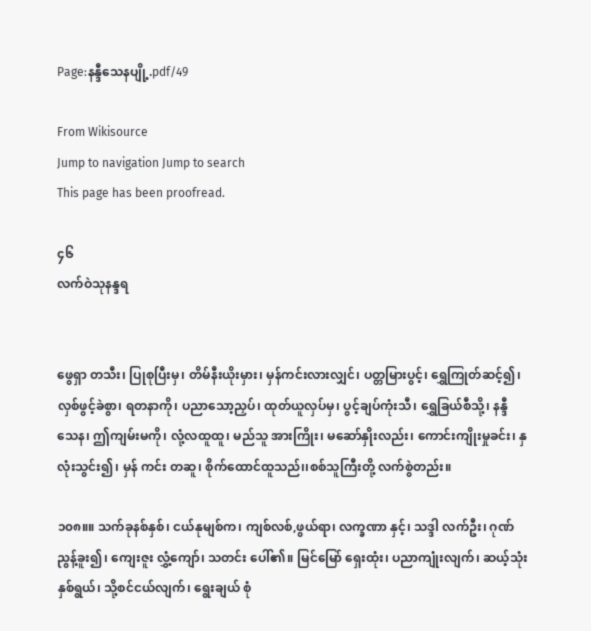Page:နန္ဒီသေနပျို့.pdf/49

From Wikisource
Jump to navigation Jump to search
This page has been proofread.

၄၆
လက်ဝဲသုနန္ဒရ


ဖွေရှာ တသီး၊ ပြုစုပြီးမှ၊ တိမ်နီးယိုးမှား၊ မှန်ကင်းလားလျှင်၊ ပတ္တမြားပွင့်၊ ရွှေကြုတ်ဆင့်၍၊ လှစ်ဖွင့်ခဲစွာ၊ ရတနာကို၊ ပညာသော့ညှပ်၊ ထုတ်ယူလှပ်မှ၊ ပွင့်ချပ်ကုံးသီ၊ ရွှေခြယ်စီသို့၊ နန္ဒီသေန၊ ဤကျမ်းမကို၊ လုံ့လထူထူ၊ မည်သူ အားကြိုး၊ မဆော်နှိုးလည်း၊ ကောင်းကျိုးမှုခင်း၊ နှလုံးသွင်း၍၊ မှန် ကင်း တဆူ၊ စိုက်ထောင်ထူသည်၊၊စစ်သူကြီးတို့ လက်စွဲတည်း။

၁၀၈။။ သက်ခုနစ်နှစ်၊ ငယ်နုမျစ်က၊ ကျစ်လစ်,ဖွယ်ရာ၊ လက္ခဏာ နှင့်၊ သဒ္ဒါ လက်ဦး၊ ဂုဏ်ညွန့်ခူး၍၊ ကျေးဇူး လွှံ့ကျော်၊ သတင်း ပေါ်၏။ မြင်မြော် ရှေးထုံး၊ ပညာကျုံးလျက်၊ ဆယ့်သုံးနှစ်ရွယ်၊ သို့စင်ငယ်လျက်၊ ရွေးချယ် စုံ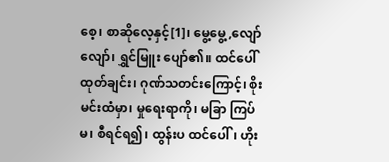စေ့၊ စာဆိုလေ့နှင့်[1]၊ မွေ့မွေ့,လျော်လျော်၊ ရွှင်မြူး ပျော်၏။ ထင်ပေါ် ထုတ်ချင်း၊ ဂုဏ်သတင်းကြောင့်၊ စိုးမင်းထံမှာ၊ မှုရေးရာကို၊ မခြာ ကြပ်မ၊ စီရင်ရ၍၊ ထွန်းပ ထင်ပေါ်၊ ဟိုး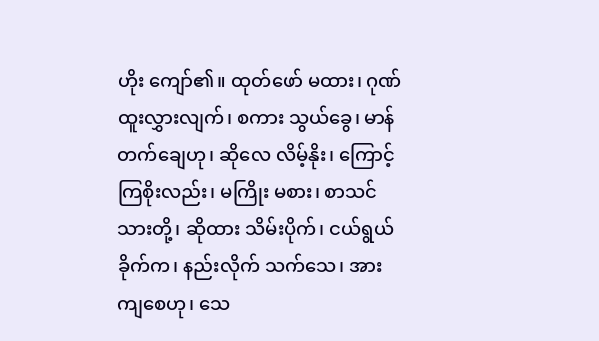ဟိုး ကျော်၏။ ထုတ်ဖော် မထား၊ ဂုဏ်ထူးလွှားလျက်၊ စကား သွယ်ခွေ၊ မာန်တက်ချေဟု၊ ဆိုလေ လိမ့်နိုး၊ ကြောင့်ကြစိုးလည်း၊ မကြိုး မစား၊ စာသင်သားတို့၊ ဆိုထား သိမ်းပိုက်၊ ငယ်ရွယ်ခိုက်က၊ နည်းလိုက် သက်သေ၊ အားကျစေဟု၊ သေ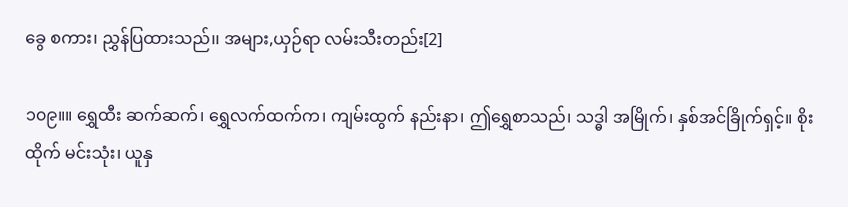ခွေ စကား၊ ညွှန်ပြထားသည်၊၊ အများ,ယှဉ်ရာ လမ်းသီးတည်း[2]

၁၀၉။။ ရွှေထီး ဆက်ဆက်၊ ရွှေလက်ထက်က၊ ကျမ်းထွက် နည်းနာ၊ ဤရွှေစာသည်၊ သဒ္ဓါ အမြိုက်၊ နှစ်အင်ခြိုက်ရှင့်။ စိုးထိုက် မင်းသုံး၊ ယူနှ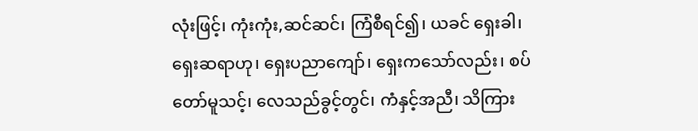လုံးဖြင့်၊ ကုံးကုံး,ဆင်ဆင်၊ ကြံစီရင်၍၊ ယခင် ရှေးခါ၊ ရှေးဆရာဟု၊ ရှေးပညာကျော်၊ ရှေးကသော်လည်း၊ စပ်တော်မူသင့်၊ လေသည်ခွင့်တွင်၊ ကံနှင့်အညီ၊ သိကြား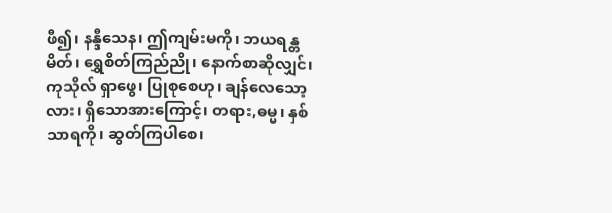ဖီ၍၊ နန္ဒီသေန၊ ဤကျမ်းမကို၊ ဘယရန္တမိတ်၊ ရွှေစိတ်ကြည်ညို၊ နောက်စာဆိုလျှင်၊ ကုသိုလ် ရှာဖွေ၊ ပြုစုစေဟု၊ ချန်လေသော့လား၊ ရှိသောအားကြောင့်၊ တရား,ဓမ္မ၊ နှစ်သာရကို၊ ဆွတ်ကြပါစေ၊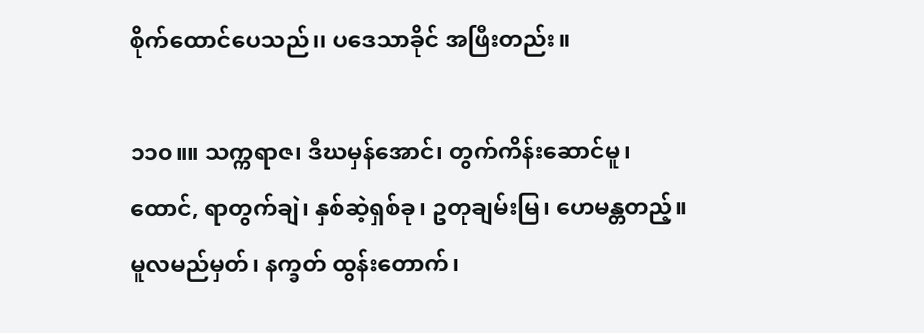စိုက်ထောင်ပေသည်၊၊ ပဒေသာခိုင် အဖြီးတည်း။

၁၁၀။။ သက္ကရာဇ၊ ဒီဃမှန်အောင်၊ တွက်ကိန်းဆောင်မူ၊ ထောင်, ရာတွက်ချဲ၊ နှစ်ဆဲ့ရှစ်ခု၊ ဥတုချမ်းမြ၊ ဟေမန္တတည့်။ မူလမည်မှတ်၊ နက္ခတ် ထွန်းတောက်၊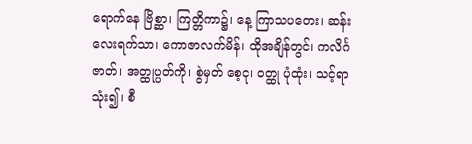ရောက်နေ ဗြိစ္ဆာ၊ ကြတ္တိကာ၌၊ နေ့ ကြာသပတေး၊ ဆန်းလေးရက်သာ၊ ကောဇာလက်မိန်၊ ထိုအချိန်တွင်၊ ကလိင်္ဂဇာတ်၊ အတ္ထုပ္ပတ်ကို၊ စွဲမှတ် စေ့ငု၊ ဝတ္ထု ပုံထုံး၊ သင့်ရာသုံး၍၊ စီ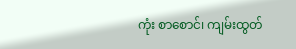ကုံး စာစောင်၊ ကျမ်းထွတ်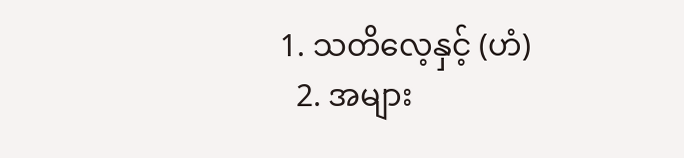1. သတိလေ့နှင့် (ဟံ)
  2. အများ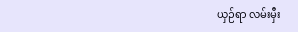ယှဉ်ရာ လမ်းမှီး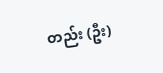တည်း (ဦး)